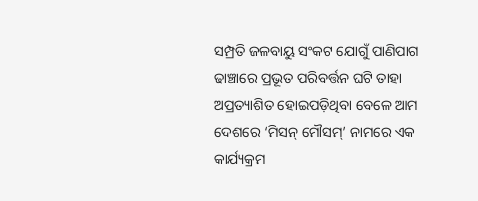ସମ୍ପ୍ରତି ଜଳବାୟୁ ସଂକଟ ଯୋଗୁଁ ପାଣିପାଗ ଢାଞ୍ଚାରେ ପ୍ରଭୂତ ପରିବର୍ତ୍ତନ ଘଟି ତାହା ଅପ୍ରତ୍ୟାଶିତ ହୋଇପଡ଼ିଥିବା ବେଳେ ଆମ ଦେଶରେ ‘ମିସନ୍‌ ମୌସମ୍‌’ ନାମରେ ଏକ କାର୍ଯ୍ୟକ୍ରମ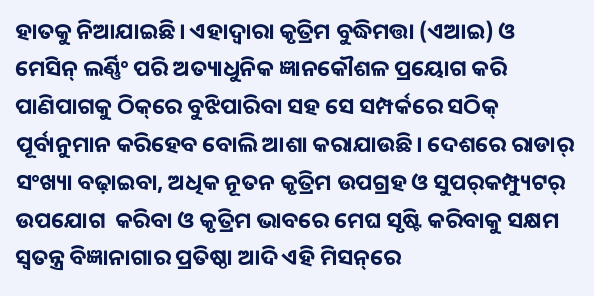ହାତକୁ ନିଆଯାଇଛି। ଏହାଦ୍ବାରା କୃତ୍ରିମ ବୁଦ୍ଧିମତ୍ତା (ଏଆଇ) ଓ ମେସିନ୍‌ ଲର୍ଣ୍ଣିଂ ପରି ଅତ୍ୟାଧୁନିକ ଜ୍ଞାନକୌଶଳ ପ୍ରୟୋଗ କରି ପାଣିପାଗକୁ ଠିକ୍‌ରେ ବୁଝିପାରିବା ସହ ସେ ସମ୍ପର୍କରେ ସଠିକ୍‌ ପୂର୍ବାନୁମାନ କରିହେବ ବୋଲି ଆଶା କରାଯାଉଛି। ଦେଶରେ ରାଡାର୍‌ ସଂଖ୍ୟା ବଢ଼ାଇବା, ଅଧିକ ନୂତନ କୃତ୍ରିମ ଉପଗ୍ରହ ଓ ସୁପର୍‌କମ୍ପ୍ୟୁଟର୍‌ ଉପଯୋଗ  କରିବା ଓ କୃତ୍ରିମ ଭାବରେ ମେଘ ସୃଷ୍ଟି କରିବାକୁ ସକ୍ଷମ ସ୍ବତନ୍ତ୍ର ବିଜ୍ଞାନାଗାର ପ୍ରତିଷ୍ଠା ଆଦି ଏହି ମିସନ୍‌ରେ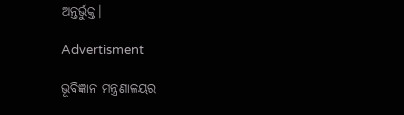ଅନ୍ତର୍ଭୁକ୍ତ।

Advertisment

ଭୂବିଜ୍ଞାନ ମନ୍ତ୍ରଣାଳୟର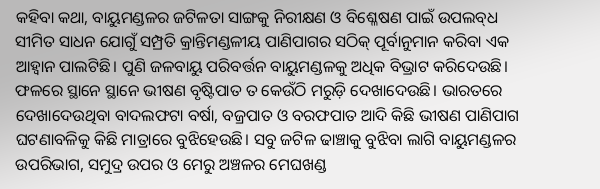କହିବା କଥା, ବାୟୁମଣ୍ଡଳର ଜଟିଳତା ସାଙ୍ଗକୁ ନିରୀକ୍ଷଣ ଓ ବିଶ୍ଳେଷଣ ପାଇଁ ଉପଲବ୍‌ଧ ସୀମିତ ସାଧନ ଯୋଗୁଁ ସମ୍ପ୍ରତି କ୍ରାନ୍ତିମଣ୍ଡଳୀୟ ପାଣିପାଗର ସଠିକ୍‌ ପୂର୍ବାନୁମାନ କରିବା ଏକ ଆହ୍ବାନ ପାଲଟିଛି। ପୁଣି ଜଳବାୟୁ ପରିବର୍ତ୍ତନ ବାୟୁମଣ୍ଡଳକୁ ଅଧିକ ବିଭ୍ରାଟ କରିଦେଉଛି। ଫଳରେ ସ୍ଥାନେ ସ୍ଥାନେ ଭୀଷଣ ବୃଷ୍ଟିପାତ ତ କେଉଁଠି ମରୁଡ଼ି ଦେଖାଦେଉଛି। ଭାରତରେ ଦେଖାଦେଉଥିବା ବାଦଲଫଟା ବର୍ଷା, ବଜ୍ରପାତ ଓ ବରଫପାତ ଆଦି କିଛି ଭୀଷଣ ପାଣିପାଗ ଘଟଣାବଳିକୁ କିଛି ମାତ୍ରାରେ ବୁଝିହେଉଛି। ସବୁ ଜଟିଳ ଢାଞ୍ଚାକୁ ବୁଝିବା ଲାଗି ବାୟୁମଣ୍ଡଳର ଉପରିଭାଗ, ସମୁଦ୍ର ଉପର ଓ ମେରୁ ଅଞ୍ଚଳର ମେଘଖଣ୍ଡ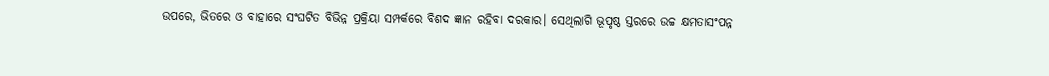ଉପରେ, ଭିତରେ ଓ ବାହାରେ ସଂଘଟିତ ବିଭିନ୍ନ ପ୍ରକ୍ରିୟା ସମ୍ପର୍କରେ ବିଶଦ ଜ୍ଞାନ ରହିବା ଦରକାର। ସେଥିଲାଗି ଭୂପୃଷ୍ଠ ସ୍ତରରେ ଉଚ୍ଚ କ୍ଷମତାସଂପନ୍ନ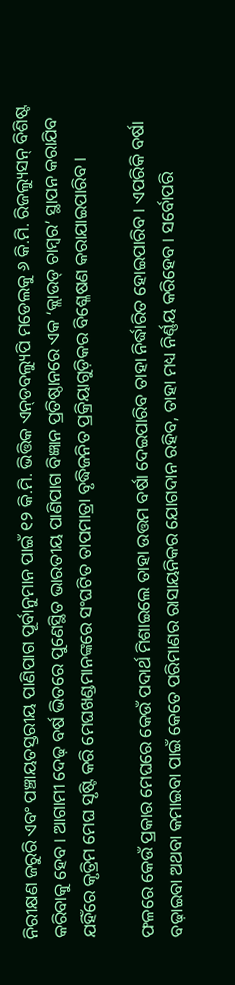ନିରୀକ୍ଷଣ ଜରୁରି ଏବଂ ପଞ୍ଚାୟତସ୍ତରୀୟ ପାଣିପାଗ ପୂର୍ବାନୁମାନ ପାଇଁ ୧୨ କି.ମି. ଭିତ୍ତିକ ଏନ୍‌ଡବଲ୍ୟୁପି ମଡେଲକୁ ୬ କି.ମି. ରିଜଲ୍ୟୁସନ୍‌ ବିଶିଷ୍ଟ କରିବାକୁ ହେବ। ଆଗାମୀ ଦେଢ଼ ବର୍ଷ ଭିତରେ ପୁଣେସ୍ଥିତ ଭାରତୀୟ ପାଣିପାଗ ବିଜ୍ଞାନ ପ୍ରତିଷ୍ଠାନରେ ଏକ ‘କ୍ଲାଉଡ୍‌ ଚାମ୍ବର’ ସ୍ଥାପନ କରାଯିବ ଯହିଁରେ କୃତ୍ରିମ ମେଘ ସୃଷ୍ଟି କରି ମେଘଖଣ୍ଡମାନଙ୍କରେ ସଂଘଟିତ ତାପମାତ୍ରା ବୃଦ୍ଧିଜନିତ ପ୍ରକ୍ରିୟାଗୁଡ଼ିକର ବିଶ୍ଳେଷଣ କରାଯାଇପାରିବ।

ଫଳରେ କେଉଁ ପ୍ରକାର ମେଘରେ କେଉଁ ପଦାର୍ଥ ମିଶାଇଲେ ତାହା ଉତ୍ତମ ବର୍ଷା ଦେଇପାରିବ ତାହା ନିର୍ଦ୍ଧାରିତ ହୋଇପାରିବ। ଏପରିକି ବର୍ଷା ବଢ଼ାଇବା ଅଥବା କମାଇବା ପାଇଁ କେତେ ପରିମାଣର ରାସାୟନିକର ଯୋଗଦାନ ରହିବ, ତାହା ମଧ୍ୟ ନିର୍ଣ୍ଣୟ କରିହେବ। ସର୍ବୋପରି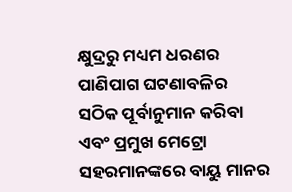କ୍ଷୁଦ୍ରରୁ ମଧ୍ୟମ ଧରଣର ପାଣିପାଗ ଘଟଣାବଳିର ସଠିକ ପୂର୍ବାନୁମାନ କରିବା ଏବଂ ପ୍ରମୁଖ ମେଟ୍ରୋ ସହରମାନଙ୍କରେ ବାୟୁ ମାନର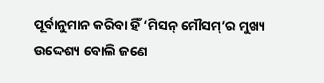ପୂର୍ବାନୁମାନ କରିବା ହିଁ ‘ମିସନ୍‌ ମୌସମ୍‌’ର ମୁଖ୍ୟ ଉଦ୍ଦେଶ୍ୟ ବୋଲି ଜଣେ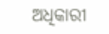ଅଧିକାରୀ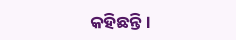କହିଛନ୍ତି।